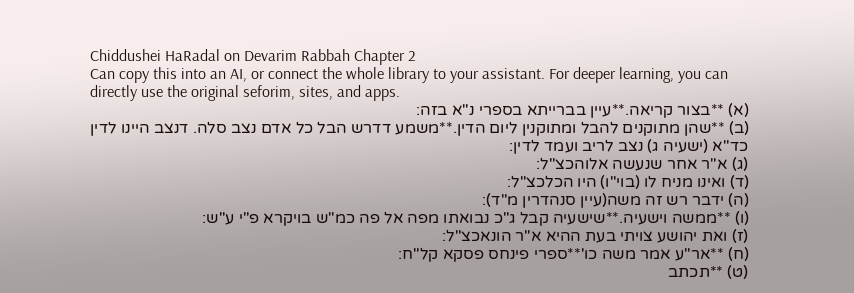Chiddushei HaRadal on Devarim Rabbah Chapter 2
Can copy this into an AI, or connect the whole library to your assistant. For deeper learning, you can directly use the original seforim, sites, and apps.
(א) **בצור קריאה.**עיין בברייתא בספרי נ"א בזה:
(ב) **שהן מתוקנים להבל ומתוקנין ליום הדין.**משמע דדרש הבל כל אדם נצב סלה. דנצב היינו לדין כד"א (ישעיה ג) נצב לריב ועמד לדין:
(ג) א"ר אחר שנעשה אלוהכצ"ל:
(ד) ואינו מניח לו (בוי"ו) היו הכלכצ"ל:
(ה) ידבר רש זה משה(עיין סנהדרין מ"ד):
(ו) **ממשה וישעיה.**שישעיה קבל ג"כ נבואתו מפה אל פה כמ"ש בויקרא פ"י ע"ש:
(ז) ואת יהושע צויתי בעת ההיא א"ר הונאכצ"ל:
(ח) **אר"ע אמר משה כו'**ספרי פינחס פסקא קל"ח:
(ט) **תכתב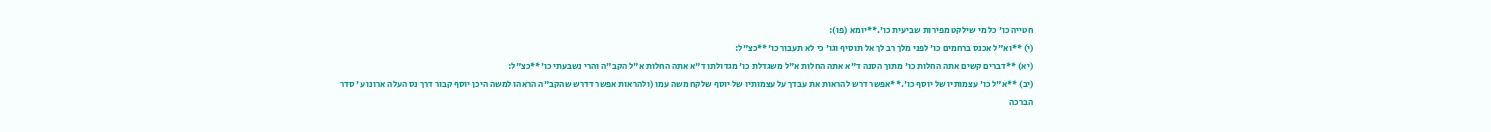חטייה כו' כל מי שילקט מפירות שביעית כו'.**יומא (פו):
(י) **וא"ל אכנס ברחמים כו' לפני מלך רב לך אל תוסיף וגו' כי לא תעבור כו'**כצ"ל:
(יא) **דברים קשים אתה החלות כו' מתוך הסנה ד"א אתה החלות א"ל משגדלת כו' מגדולתו ד"א אתה החלות א"ל הקב"ה והרי נשבעתי כו'**כצ"ל:
(יב) **א"ל כו' עצמותיו של יוסף כו'.**אפשר דרש להראות את עבדך על עצמותיו של יוסף שלקח משה עמו (ולהראות אפשר דדרש שהקב"ה הראהו למשה היכן יוסף קבור דרך נס העלה ארונו ע' סדר הברכה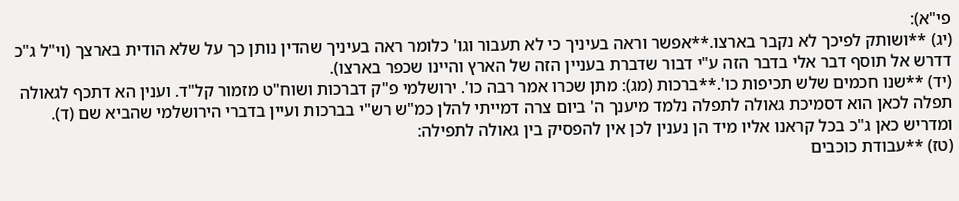פי"א):
(יג) **ושותק לפיכך לא נקבר בארצו.**אפשר וראה בעיניך כי לא תעבור וגו' כלומר ראה בעיניך שהדין נותן כך על שלא הודית בארצך (וי"ל ג"כ דדרש אל תוסף דבר אלי בדבר הזה ע"י דבור שדברת בעניין הזה של הארץ והיינו שכפר בארצו).
(יד) **שנו חכמים שלש תכיפות כו'.**ברכות (מג): מתן שכרו אמר רבה כו'. ירושלמי פ"ק דברכות ושוח"ט מזמור קל"ד. וענין הא דתכף לגאולה תפלה לכאן הוא דסמיכת גאולה לתפלה נלמד מיענך ה' ביום צרה דמייתי להלן כמ"ש רש"י בברכות ועיין בדברי הירושלמי שהביא שם (ד). ומדריש כאן ג"כ בכל קראנו אליו מיד הן נענין לכן אין להפסיק בין גאולה לתפילה:
(טז) **עבודת כוכבים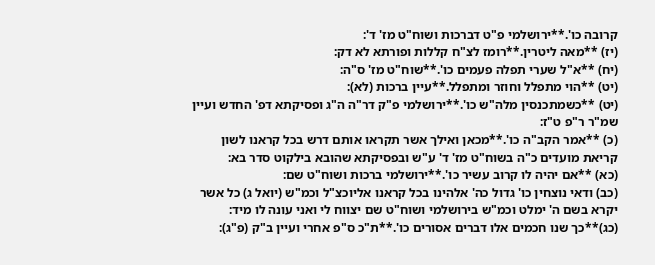קרובה כו'.**ירושלמי פ"ט דברכות ושוח"ט מז' ד':
(יז) **מאה ליטרין.**רומז לצ"ח קללות ופורתא לא דק:
(יח) **א"ל שערי תפלה פעמים כו'.**שוח"ט מז' ס"ה:
(יט) **הוי מתפלל וחוזר ומתפלל.**עיין ברכות (לא):
(יט) **כשמתכנסין מלה"ש כו'.**ירושלמי פ"ק דר"ה ה"ג ופסיקתא דפ' החדש ועיין שמ"ר ר"פ ט"ז:
(כ) **אמר הקב"ה כו'.**מכאן ואילך אשר תקראו אותם דרש בכל קראנו לשון קריאת מועדים כ"ה בשוח"ט מז' ד' ע"ש ובפסיקתא שהובא בילקוט סדר בא:
(כא) **אם יהיה לו קרוב עשיר כו'.**ירושלמי ברכות ושוח"ט שם:
(כב) ודאי נוצחין כו' גדול כה' אלהינו בכל קראנו אליוכצ"ל וכמ"ש (יואל ג) כל אשר יקרא בשם ה' ימלט וכמ"ש בירושלמי ושוח"ט שם יצווח לי ואני עונה לו מיד:
(כג)**כך שנו חכמים אלו דברים אסורים כו'.**ת"כ ס"פ אחרי ועיין ב"ק (פ"ג):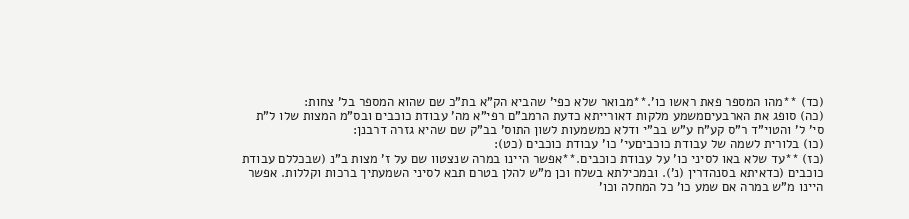(כד) **מהו המספר פאת ראשו כו'.**מבואר שלא כפי' שהביא הק"א בת"כ שם שהוא המספר בל' צחות:
(כה) סופג את הארבעיםמשמע מלקות דאורייתא כדעת הרמב"ם רפי"א מה' עבודת כוכבים ובס"מ המצות שלו ל"ת סי' ל' והטוי"ד ר"ס קע"ח ע"ש בב"י ודלא כמשמעות לשון התוס' בב"ק שם שהיא גזרה דרבנן:
(כו) בלורית לשמה של עבודת כוכביםעי' כו' עבודת כוכבים (כט):
(כז) **עד שלא באו לסיני כו' על עבודת כוכבים.**אפשר היינו במרה שנצטוו שם על ז' מצות ב"נ (שבכללם עבודת כוכבים (כדאיתא בסנהדרין (נ'). ובמכילתא בשלח וכן מ"ש להלן בטרם תבא לסיני השמעתיך ברכות וקללות. אפשר היינו מ"ש במרה אם שמע כו' כל המחלה וכו'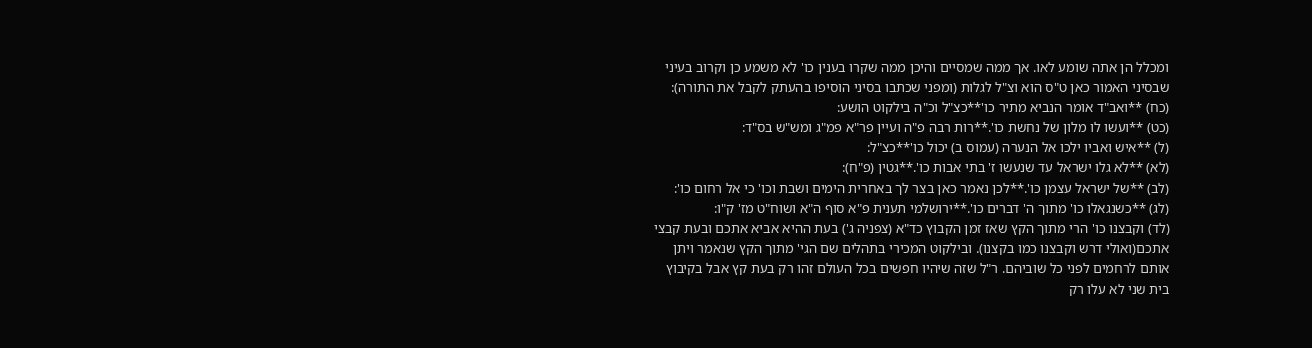ומכלל הן אתה שומע לאו. אך ממה שמסיים והיכן ממה שקרו בענין כו' לא משמע כן וקרוב בעיני שבסיני האמור כאן ט"ס הוא וצ"ל לגלות (ומפני שכתבו בסיני הוסיפו בהעתק לקבל את התורה):
(כח) **ואב"ד אומר הנביא מתיר כו'**כצ"ל וכ"ה בילקוט הושע:
(כט) **ועשו לו מלון של נחשת כו'.**רות רבה פ"ה ועיין פר"א פמ"ג ומש"ש בס"ד:
(ל) **איש ואביו ילכו אל הנערה (עמוס ב) יכול כו'**כצ"ל:
(לא) **לא גלו ישראל עד שנעשו ז' בתי אבות כו'.**גטין (פ"ח):
(לב) **של ישראל עצמן כו'.**לכן נאמר כאן בצר לך באחרית הימים ושבת וכו' כי אל רחום כו':
(לג) **כשנגאלו כו' מתוך ה' דברים כו'.**ירושלמי תענית פ"א סוף ה"א ושוח"ט מז' ק"ו:
(לד) וקבצנו כו' הרי מתוך הקץ שאז זמן הקבוץ כד"א (צפניה ג') בעת ההיא אביא אתכם ובעת קבצי אתכם(ואולי דרש וקבצנו כמו בקצנו). ובילקוט המכירי בתהלים שם הגי' מתוך הקץ שנאמר ויתן אותם לרחמים לפני כל שוביהם. ר"ל שזה שיהיו חפשים בכל העולם זהו רק בעת קץ אבל בקיבוץ בית שני לא עלו רק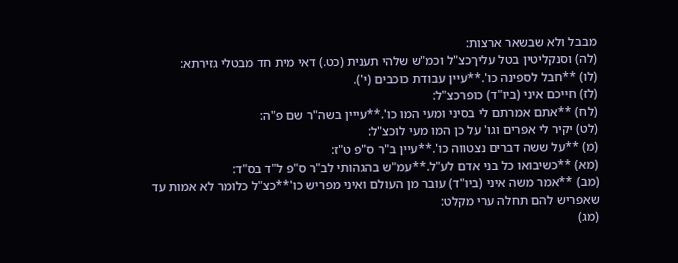מבבל ולא שבשאר ארצות:
(לה) וסנקליטין בטל עליךכצ"ל וכמ"ש שלהי תענית (כט.) דאי מית חד מבטלי גזירתא:
(לו) **חבל לספינה כו'.**עיין עבודת כוכבים (י').
(לז) חייכם איני (ביו"ד) כופרכצ"ל:
(לח) **אתם אמרתם לי בסיני ומעי המו כו'.**עייין בשה"ר שם פ"ה:
(לט) יקיר לי אפרים וגו' על כן המו מעי לוכצ"ל:
(מ) **על ששה דברים נצטווה כו'.**עיין ב"ר ס"פ ט"ז:
(מא) **כשיבואו כל בני אדם לע"ל.**עמ"ש בהגהותי לב"ר ס"פ ל"ד בס"ד:
(מב) **אמר משה איני (ביו"ד) עובר מן העולם ואיני מפריש כו'**כצ"ל כלומר לא אמות עד שאפריש להם תחלה ערי מקלט:
(מג)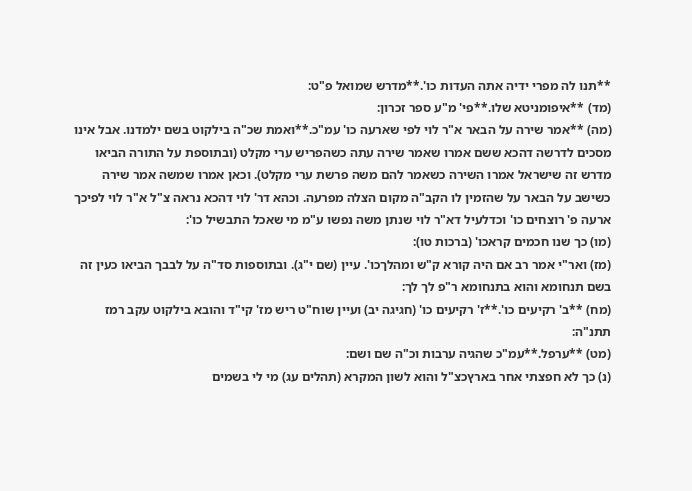**תנו לה מפרי ידיה אתה העדות כו'.**מדרש שמואל פ"ט:
(מד) **איפומניטא שלו.**פי' מ"ע ספר זכרון:
(מה) **אמר שירה על הבאר א"ר לוי לפי שארעה כו' עמ"כ.**ואמת שכ"ה בילקוט בשם ילמדנו. אבל אינו מסכים לדרשה דהכא ששם אמרו שאמר שירה עתה כשהפריש ערי מקלט (ובתוספת על התורה הביאו מדרש זה שישראל אמרו השירה כשאמר להם משה פרשת ערי מקלט). וכאן אמרו שמשה אמר שירה כשישב על הבאר על שהזמין לו הקב"ה מקום הצלה מפרעה. וכהא דר' לוי דהכא נראה צ"ל א"ר לוי לפיכך ארעה פ' רוצחים כו' וכדלעיל דא"ר לוי שנתן משה נפשו ע"מ מי שאכל התבשיל כו':
(מו) כך שנו חכמים קראכו' (ברכות טו):
(מז) ואר"י אמר רב אם היה קורא ק"ש ומהלךכו'. עיין (שם י"ג). ובתוספות סד"ה על לבבך הביאו כעין זה בשם תנחומא והוא בתנחומא ר"פ לך לך:
(מח) **ב' רקיעים כו'.**ז' רקיעים כו' (חגיגה יב) ועיין שוח"ט ריש מז' קי"ד והובא בילקוט עקב רמז תתנ"ה:
(מט) **ערפל.**עמ"כ שהגיה ערבות וכ"ה שם ושם:
(נ) כך לא חפצתי אחר בארץכצ"ל והוא לשון המקרא (תהלים עג) מי לי בשמים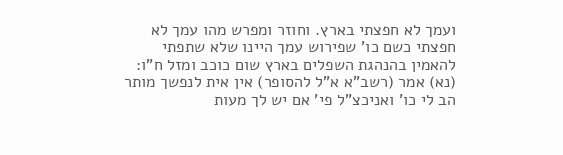ועמך לא חפצתי בארץ. וחוזר ומפרש מהו עמך לא חפצתי כשם כו' שפירוש עמך היינו שלא שתפתי להאמין בהנהגת השפלים בארץ שום כוכב ומזל ח"ו:
(נא) אמר (רשב"א א"ל להסופר) אין אית לנפשך מותר הב לי כו' ואניכצ"ל פי' אם יש לך מעות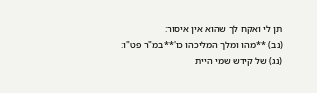תן לי ואקח לך שהוא אין איסור:
(נב) **מהו ומלך המליכהו כו'**במ"ר פט"ו:
(נג) של קידש שמי היית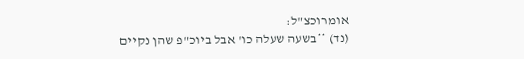אומרוכצ"ל:
(נד) **בשעה שעלה כו' אבל ביוכ"פ שהן נקיים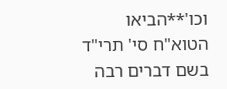וכו'**הביאו הטוא"ח סי' תרי"ד בשם דברים רבה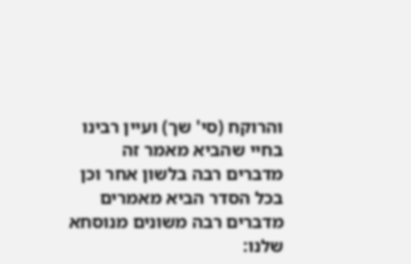והרוקח (סי' שך) ועיין רבינו בחיי שהביא מאמר זה מדברים רבה בלשון אחר וכן בכל הסדר הביא מאמרים מדברים רבה משונים מנוסחא שלנו: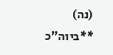(נה) **ביוה"כ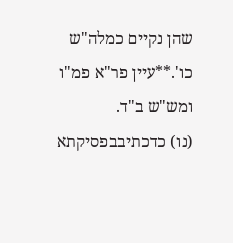שהן נקיים כמלה"ש כו'.**עיין פר"א פמ"ו ומש"ש ב"ד.
(נו) כדכתיבבפסיקתא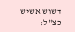דשוש אשיש כצ"ל: